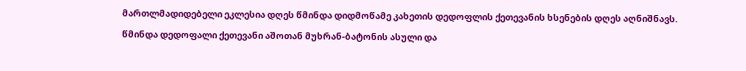მართლმადიდებელი ეკლესია დღეს წმინდა დიდმოწამე კახეთის დედოფლის ქეთევანის ხსენების დღეს აღნიშნავს.
წმინდა დედოფალი ქეთევანი აშოთან მუხრან-ბატონის ასული და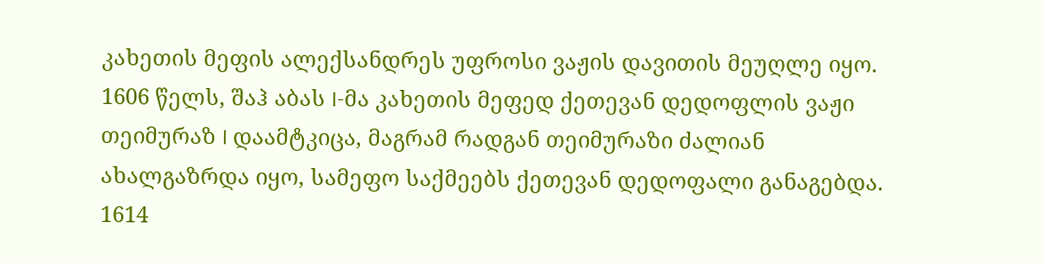კახეთის მეფის ალექსანდრეს უფროსი ვაჟის დავითის მეუღლე იყო. 1606 წელს, შაჰ აბას I-მა კახეთის მეფედ ქეთევან დედოფლის ვაჟი თეიმურაზ I დაამტკიცა, მაგრამ რადგან თეიმურაზი ძალიან ახალგაზრდა იყო, სამეფო საქმეებს ქეთევან დედოფალი განაგებდა. 1614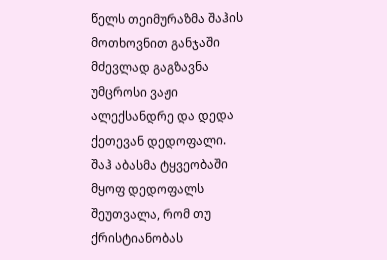წელს თეიმურაზმა შაჰის მოთხოვნით განჯაში მძევლად გაგზავნა უმცროსი ვაჟი ალექსანდრე და დედა ქეთევან დედოფალი.
შაჰ აბასმა ტყვეობაში მყოფ დედოფალს შეუთვალა, რომ თუ ქრისტიანობას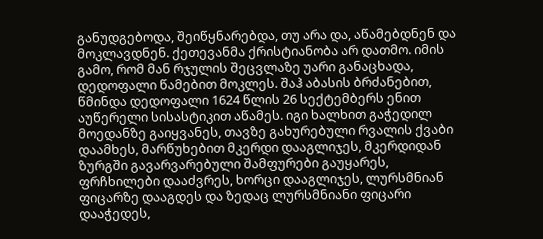განუდგებოდა, შეიწყნარებდა, თუ არა და, აწამებდნენ და მოკლავდნენ. ქეთევანმა ქრისტიანობა არ დათმო. იმის გამო, რომ მან რჯულის შეცვლაზე უარი განაცხადა, დედოფალი წამებით მოკლეს. შაჰ აბასის ბრძანებით, წმინდა დედოფალი 1624 წლის 26 სექტემბერს ენით აუწერელი სისასტიკით აწამეს. იგი ხალხით გაჭედილ მოედანზე გაიყვანეს, თავზე გახურებული რვალის ქვაბი დაამხეს, მარწუხებით მკერდი დააგლიჯეს, მკერდიდან ზურგში გავარვარებული შამფურები გაუყარეს, ფრჩხილები დააძვრეს, ხორცი დააგლიჯეს, ლურსმნიან ფიცარზე დააგდეს და ზედაც ლურსმნიანი ფიცარი დააჭედეს,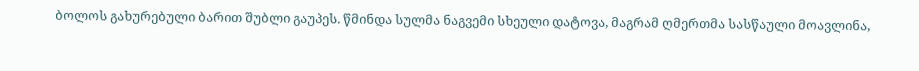ბოლოს გახურებული ბარით შუბლი გაუპეს. წმინდა სულმა ნაგვემი სხეული დატოვა, მაგრამ ღმერთმა სასწაული მოავლინა,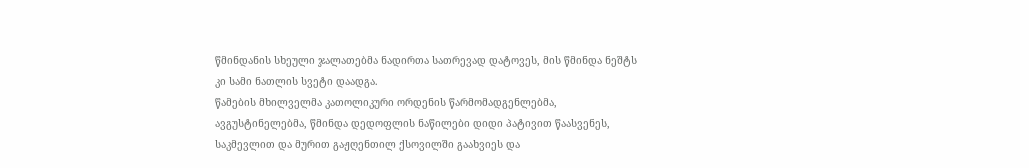წმინდანის სხეული ჯალათებმა ნადირთა სათრევად დატოვეს, მის წმინდა ნეშტს კი სამი ნათლის სვეტი დაადგა.
წამების მხილველმა კათოლიკური ორდენის წარმომადგენლებმა, ავგუსტინელებმა, წმინდა დედოფლის ნაწილები დიდი პატივით წაასვენეს, საკმევლით და მურით გაჟღენთილ ქსოვილში გაახვიეს და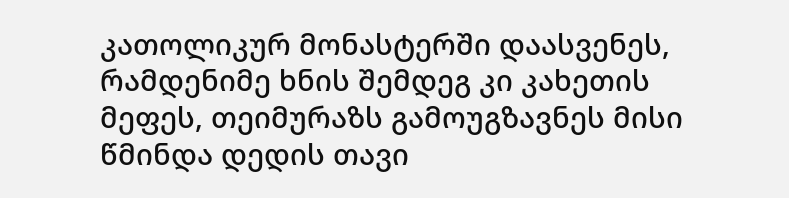კათოლიკურ მონასტერში დაასვენეს, რამდენიმე ხნის შემდეგ კი კახეთის მეფეს, თეიმურაზს გამოუგზავნეს მისი წმინდა დედის თავი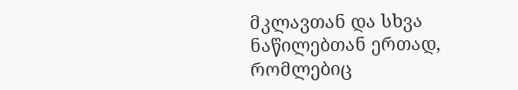მკლავთან და სხვა ნაწილებთან ერთად, რომლებიც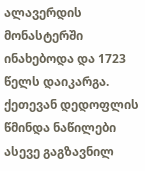ალავერდის მონასტერში ინახებოდა და 1723 წელს დაიკარგა. ქეთევან დედოფლის წმინდა ნაწილები ასევე გაგზავნილ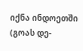იქნა ინდოეთში (გოას დე-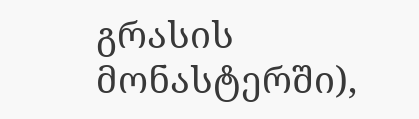გრასის მონასტერში),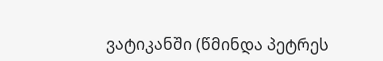ვატიკანში (წმინდა პეტრეს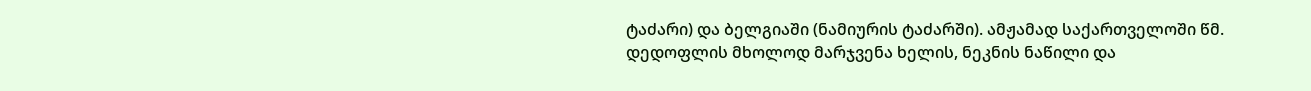ტაძარი) და ბელგიაში (ნამიურის ტაძარში). ამჟამად საქართველოში წმ. დედოფლის მხოლოდ მარჯვენა ხელის, ნეკნის ნაწილი და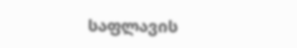საფლავის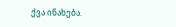ქვა ინახება.